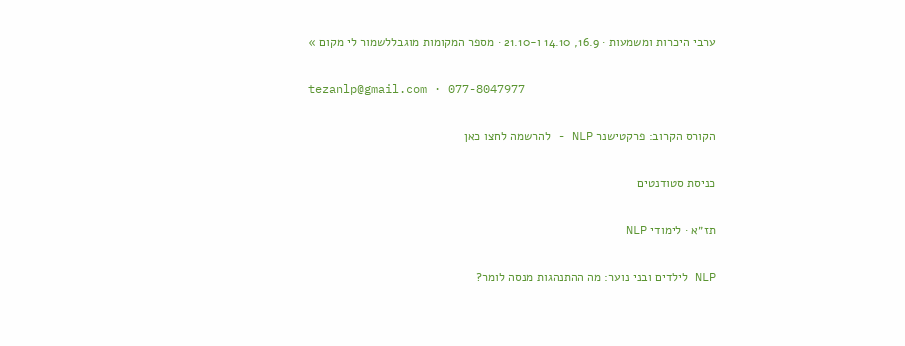ערבי היכרות ומשמעות · 16.9, 14.10 ו-21.10 · מספר המקומות מוגבללשמור לי מקום »

tezanlp@gmail.com · 077-8047977

הקורס הקרוב: פרקטישנר NLP - להרשמה לחצו כאן

כניסת סטודנטים

תז״א · לימודי NLP

NLP לילדים ובני נוער: מה ההתנהגות מנסה לומר?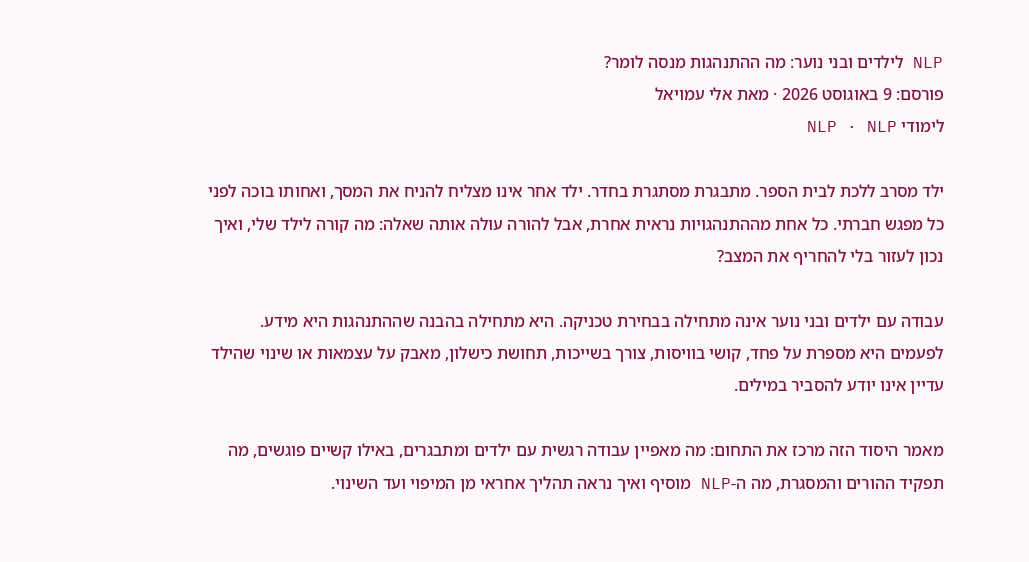NLP לילדים ובני נוער: מה ההתנהגות מנסה לומר?
פורסם: 9 באוגוסט 2026 · מאת אלי עמויאל
לימודי NLP · NLP

ילד מסרב ללכת לבית הספר. מתבגרת מסתגרת בחדר. ילד אחר אינו מצליח להניח את המסך, ואחותו בוכה לפני כל מפגש חברתי. כל אחת מההתנהגויות נראית אחרת, אבל להורה עולה אותה שאלה: מה קורה לילד שלי, ואיך נכון לעזור בלי להחריף את המצב?

עבודה עם ילדים ובני נוער אינה מתחילה בבחירת טכניקה. היא מתחילה בהבנה שההתנהגות היא מידע. לפעמים היא מספרת על פחד, קושי בוויסות, צורך בשייכות, תחושת כישלון, מאבק על עצמאות או שינוי שהילד עדיין אינו יודע להסביר במילים.

מאמר היסוד הזה מרכז את התחום: מה מאפיין עבודה רגשית עם ילדים ומתבגרים, באילו קשיים פוגשים, מה תפקיד ההורים והמסגרת, מה ה-NLP מוסיף ואיך נראה תהליך אחראי מן המיפוי ועד השינוי.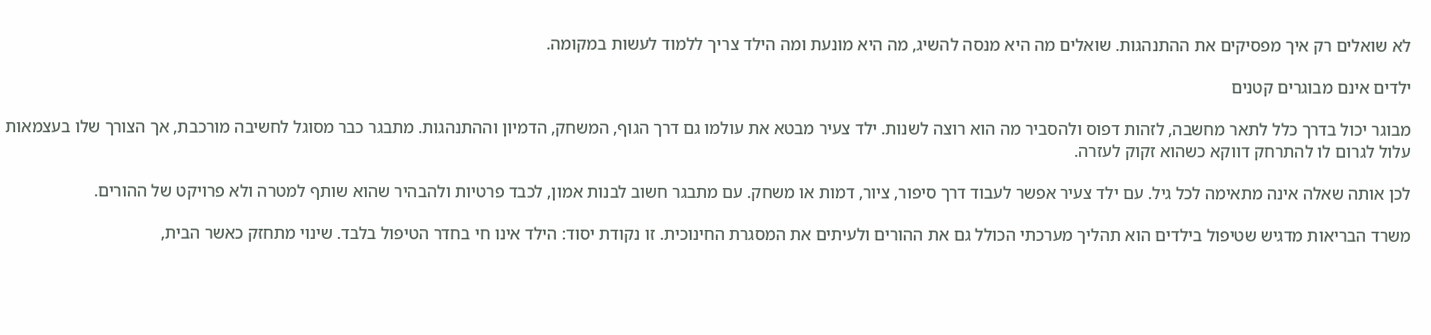לא שואלים רק איך מפסיקים את ההתנהגות. שואלים מה היא מנסה להשיג, מה היא מונעת ומה הילד צריך ללמוד לעשות במקומה.

ילדים אינם מבוגרים קטנים

מבוגר יכול בדרך כלל לתאר מחשבה, לזהות דפוס ולהסביר מה הוא רוצה לשנות. ילד צעיר מבטא את עולמו גם דרך הגוף, המשחק, הדמיון וההתנהגות. מתבגר כבר מסוגל לחשיבה מורכבת, אך הצורך שלו בעצמאות עלול לגרום לו להתרחק דווקא כשהוא זקוק לעזרה.

לכן אותה שאלה אינה מתאימה לכל גיל. עם ילד צעיר אפשר לעבוד דרך סיפור, ציור, דמות או משחק. עם מתבגר חשוב לבנות אמון, לכבד פרטיות ולהבהיר שהוא שותף למטרה ולא פרויקט של ההורים.

משרד הבריאות מדגיש שטיפול בילדים הוא תהליך מערכתי הכולל גם את ההורים ולעיתים את המסגרת החינוכית. זו נקודת יסוד: הילד אינו חי בחדר הטיפול בלבד. שינוי מתחזק כאשר הבית,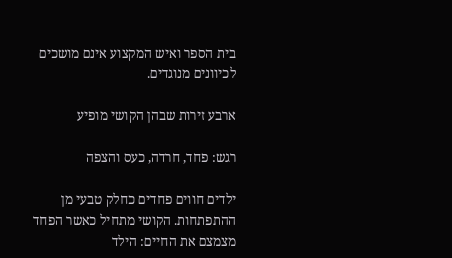בית הספר ואיש המקצוע אינם מושכים לכיוונים מנוגדים.

ארבע זירות שבהן הקושי מופיע

רגש: פחד, חרדה, כעס והצפה

ילדים חווים פחדים כחלק טבעי מן ההתפתחות. הקושי מתחיל כאשר הפחד מצמצם את החיים: הילד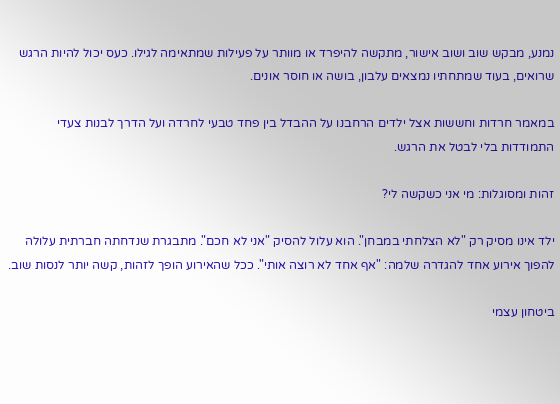נמנע, מבקש שוב ושוב אישור, מתקשה להיפרד או מוותר על פעילות שמתאימה לגילו. כעס יכול להיות הרגש שרואים, בעוד שמתחתיו נמצאים עלבון, בושה או חוסר אונים.

במאמר חרדות וחששות אצל ילדים הרחבנו על ההבדל בין פחד טבעי לחרדה ועל הדרך לבנות צעדי התמודדות בלי לבטל את הרגש.

זהות ומסוגלות: מי אני כשקשה לי?

ילד אינו מסיק רק "לא הצלחתי במבחן". הוא עלול להסיק "אני לא חכם". מתבגרת שנדחתה חברתית עלולה להפוך אירוע אחד להגדרה שלמה: "אף אחד לא רוצה אותי". ככל שהאירוע הופך לזהות, קשה יותר לנסות שוב.

ביטחון עצמי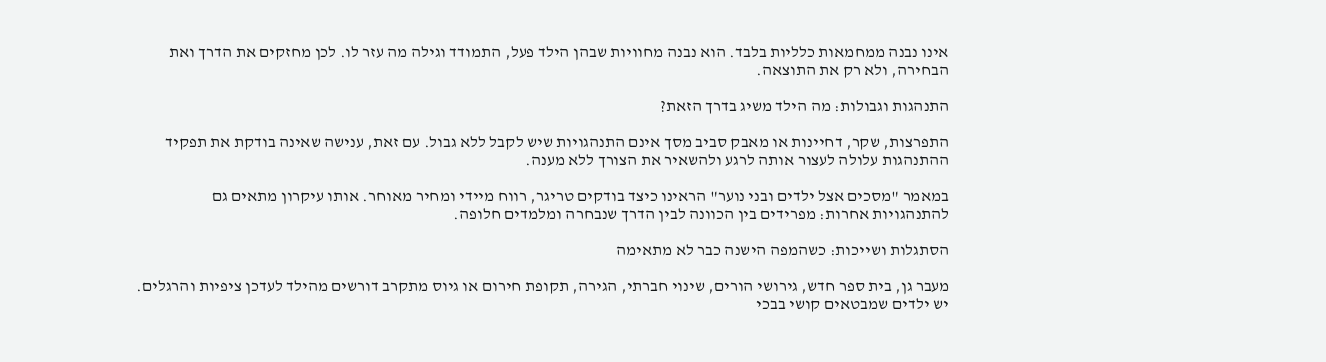אינו נבנה ממחמאות כלליות בלבד. הוא נבנה מחוויות שבהן הילד פעל, התמודד וגילה מה עזר לו. לכן מחזקים את הדרך ואת הבחירה, ולא רק את התוצאה.

התנהגות וגבולות: מה הילד משיג בדרך הזאת?

התפרצות, שקר, דחיינות או מאבק סביב מסך אינם התנהגויות שיש לקבל ללא גבול. עם זאת, ענישה שאינה בודקת את תפקיד ההתנהגות עלולה לעצור אותה לרגע ולהשאיר את הצורך ללא מענה.

במאמר "מסכים אצל ילדים ובני נוער" הראינו כיצד בודקים טריגר, רווח מיידי ומחיר מאוחר. אותו עיקרון מתאים גם להתנהגויות אחרות: מפרידים בין הכוונה לבין הדרך שנבחרה ומלמדים חלופה.

הסתגלות ושייכות: כשהמפה הישנה כבר לא מתאימה

מעבר גן, בית ספר חדש, גירושי הורים, שינוי חברתי, הגירה, תקופת חירום או גיוס מתקרב דורשים מהילד לעדכן ציפיות והרגלים. יש ילדים שמבטאים קושי בבכי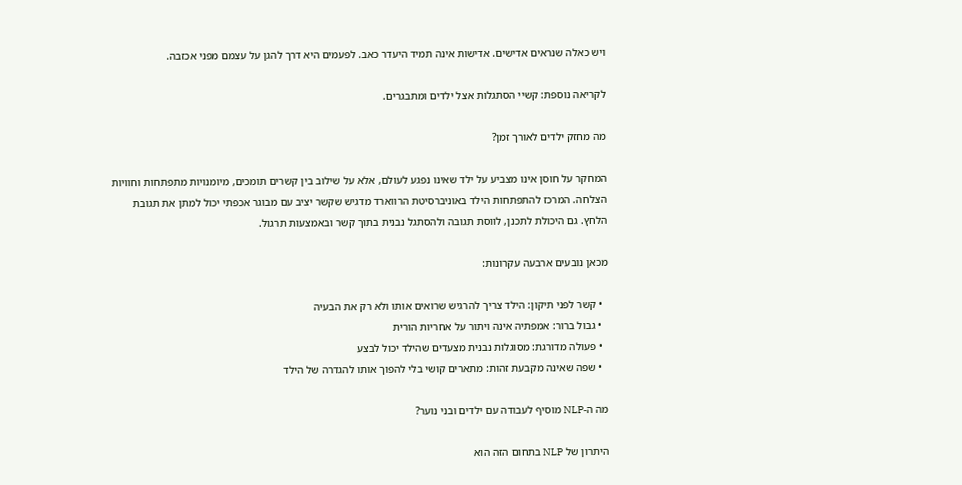ויש כאלה שנראים אדישים. אדישות אינה תמיד היעדר כאב. לפעמים היא דרך להגן על עצמם מפני אכזבה.

לקריאה נוספת: קשיי הסתגלות אצל ילדים ומתבגרים.

מה מחזק ילדים לאורך זמן?

המחקר על חוסן אינו מצביע על ילד שאינו נפגע לעולם, אלא על שילוב בין קשרים תומכים, מיומנויות מתפתחות וחוויות הצלחה. המרכז להתפתחות הילד באוניברסיטת הרווארד מדגיש שקשר יציב עם מבוגר אכפתי יכול למתן את תגובת הלחץ. גם היכולת לתכנן, לווסת תגובה ולהסתגל נבנית בתוך קשר ובאמצעות תרגול.

מכאן נובעים ארבעה עקרונות:

  • קשר לפני תיקון: הילד צריך להרגיש שרואים אותו ולא רק את הבעיה
  • גבול ברור: אמפתיה אינה ויתור על אחריות הורית
  • פעולה מדורגת: מסוגלות נבנית מצעדים שהילד יכול לבצע
  • שפה שאינה מקבעת זהות: מתארים קושי בלי להפוך אותו להגדרה של הילד

מה ה-NLP מוסיף לעבודה עם ילדים ובני נוער?

היתרון של NLP בתחום הזה הוא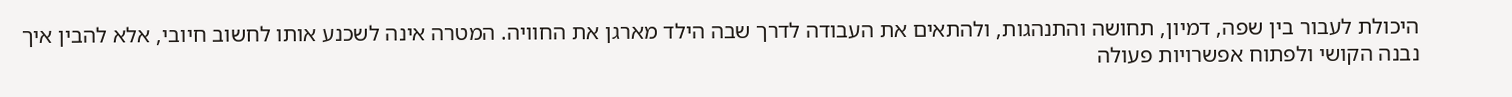היכולת לעבור בין שפה, דמיון, תחושה והתנהגות, ולהתאים את העבודה לדרך שבה הילד מארגן את החוויה. המטרה אינה לשכנע אותו לחשוב חיובי, אלא להבין איך נבנה הקושי ולפתוח אפשרויות פעולה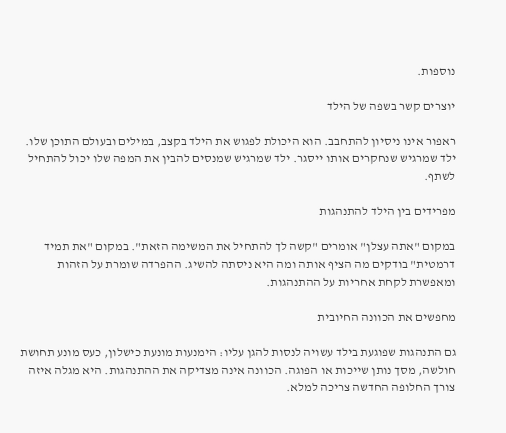נוספות.

יוצרים קשר בשפה של הילד

ראפור אינו ניסיון להתחבב. הוא היכולת לפגוש את הילד בקצב, במילים ובעולם התוכן שלו. ילד שמרגיש שנחקרים אותו ייסגר. ילד שמרגיש שמנסים להבין את המפה שלו יכול להתחיל לשתף.

מפרידים בין הילד להתנהגות

במקום "אתה עצלן" אומרים "קשה לך להתחיל את המשימה הזאת". במקום "את תמיד דרמטית" בודקים מה הציף אותה ומה היא ניסתה להשיג. ההפרדה שומרת על הזהות ומאפשרת לקחת אחריות על ההתנהגות.

מחפשים את הכוונה החיובית

גם התנהגות שפוגעת בילד עשויה לנסות להגן עליו: הימנעות מונעת כישלון, כעס מונע תחושת חולשה, מסך נותן שייכות או הפוגה. הכוונה אינה מצדיקה את ההתנהגות. היא מגלה איזה צורך החלופה החדשה צריכה למלא.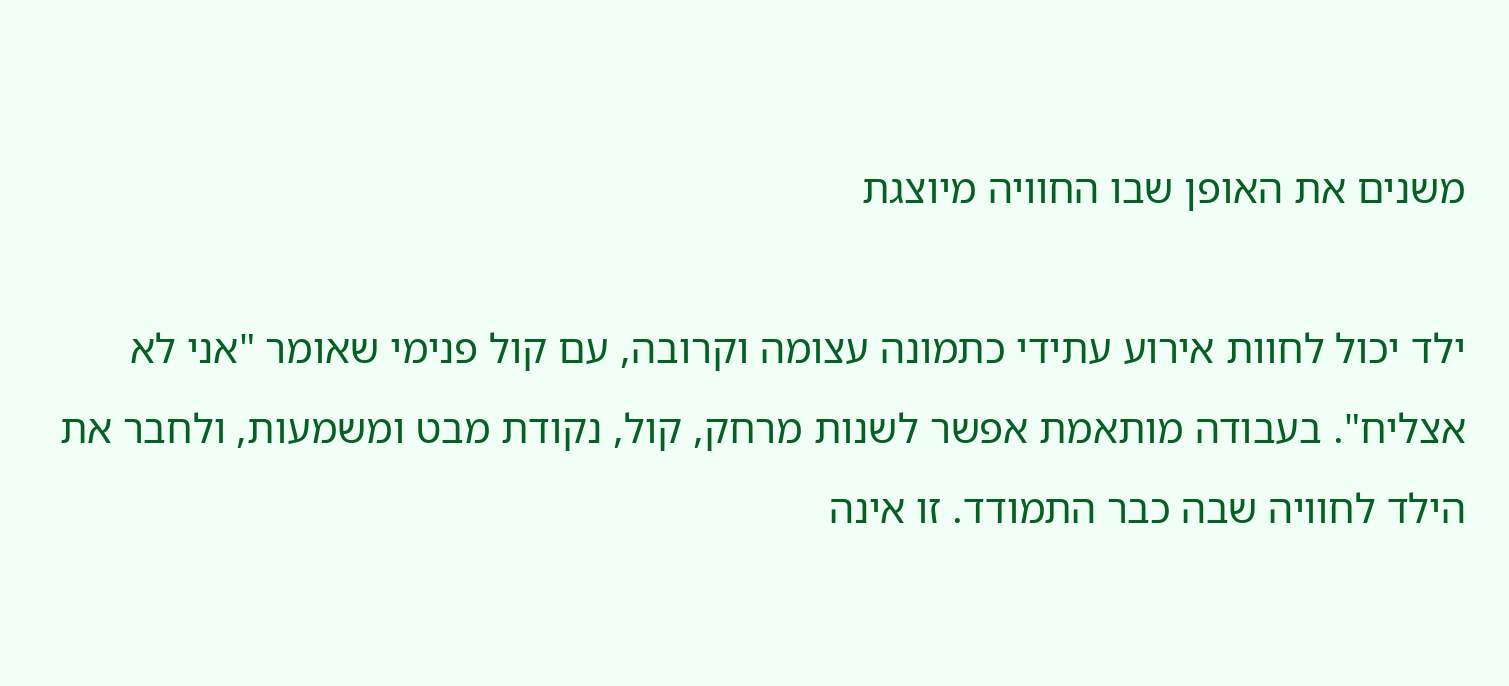משנים את האופן שבו החוויה מיוצגת

ילד יכול לחוות אירוע עתידי כתמונה עצומה וקרובה, עם קול פנימי שאומר "אני לא אצליח". בעבודה מותאמת אפשר לשנות מרחק, קול, נקודת מבט ומשמעות, ולחבר את הילד לחוויה שבה כבר התמודד. זו אינה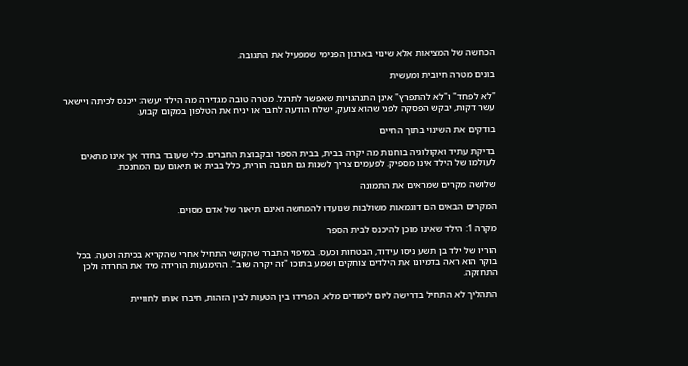הכחשה של המציאות אלא שינוי בארגון הפנימי שמפעיל את התגובה.

בונים מטרה חיובית ומעשית

"לא לפחד" ו"לא להתפרץ" אינן התנהגויות שאפשר לתרגל. מטרה טובה מגדירה מה הילד יעשה: ייכנס לכיתה ויישאר עשר דקות, יבקש הפסקה לפני שהוא צועק, ישלח הודעה לחבר או יניח את הטלפון במקום קבוע.

בודקים את השינוי בתוך החיים

בדיקת עתיד ואקולוגיה בוחנות מה יקרה בבית, בבית הספר ובקבוצת החברים. כלי שעובד בחדר אך אינו מתאים לעולמו של הילד אינו מספיק. לפעמים צריך לשנות גם תגובה הורית, כלל בבית או תיאום עם המחנכת.

שלושה מקרים שמראים את התמונה

המקרים הבאים הם דוגמאות משולבות שנועדו להמחשה ואינם תיאור של אדם מסוים.

מקרה 1: הילד שאינו מוכן להיכנס לבית הספר

הוריו של ילד בן תשע ניסו עידוד, הבטחות וכעס. במיפוי התברר שהקושי התחיל אחרי שהקריא בכיתה וטעה. בכל בוקר הוא ראה בדמיונו את הילדים צוחקים ושמע בתוכו "זה יקרה שוב". ההימנעות הורידה מיד את החרדה ולכן התחזקה.

התהליך לא התחיל בדרישה ליום לימודים מלא. הפרידו בין הטעות לבין הזהות, חיברו אותו לחוויית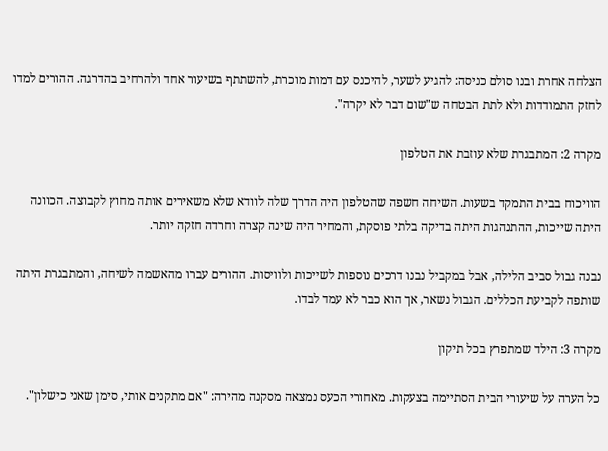הצלחה אחרת ובנו סולם כניסה: להגיע לשער, להיכנס עם דמות מוכרת, להשתתף בשיעור אחד ולהרחיב בהדרגה. ההורים למדו לחזק התמודדות ולא לתת הבטחה ש"שום דבר לא יקרה".

מקרה 2: המתבגרת שלא עוזבת את הטלפון

הוויכוח בבית התמקד בשעות. השיחה חשפה שהטלפון היה הדרך שלה לוודא שלא משאירים אותה מחוץ לקבוצה. הכוונה היתה שייכות, ההתנהגות היתה בדיקה בלתי פוסקת, והמחיר היה שינה קצרה וחרדה חזקה יותר.

נבנה גבול סביב הלילה, אבל במקביל נבנו דרכים נוספות לשייכות ולוויסות. ההורים עברו מהאשמה לשיחה, והמתבגרת היתה שותפה לקביעת הכללים. הגבול נשאר, אך הוא כבר לא עמד לבדו.

מקרה 3: הילד שמתפרץ בכל תיקון

כל הערה על שיעורי הבית הסתיימה בצעקות. מאחורי הכעס נמצאה מסקנה מהירה: "אם מתקנים אותי, סימן שאני כישלון".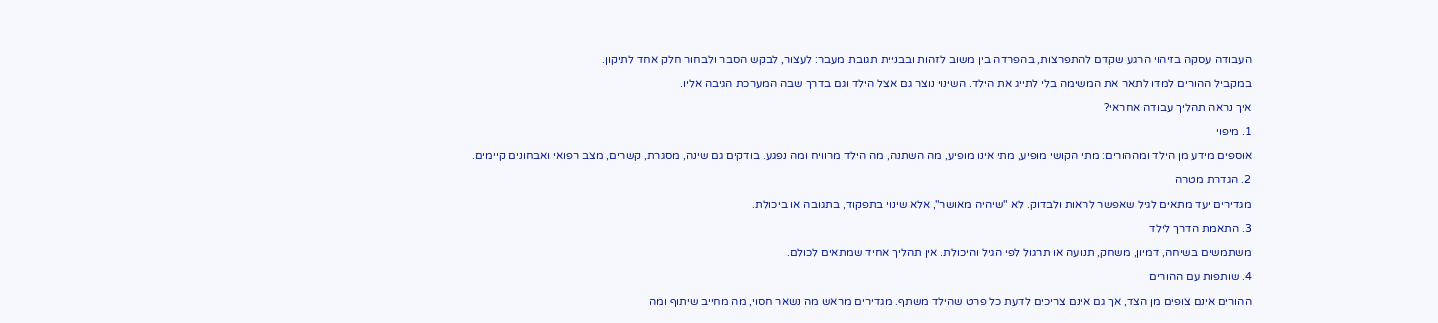העבודה עסקה בזיהוי הרגע שקדם להתפרצות, בהפרדה בין משוב לזהות ובבניית תגובת מעבר: לעצור, לבקש הסבר ולבחור חלק אחד לתיקון.

במקביל ההורים למדו לתאר את המשימה בלי לתייג את הילד. השינוי נוצר גם אצל הילד וגם בדרך שבה המערכת הגיבה אליו.

איך נראה תהליך עבודה אחראי?

1. מיפוי

אוספים מידע מן הילד ומההורים: מתי הקושי מופיע, מתי אינו מופיע, מה השתנה, מה הילד מרוויח ומה נפגע. בודקים גם שינה, מסגרת, קשרים, מצב רפואי ואבחונים קיימים.

2. הגדרת מטרה

מגדירים יעד מתאים לגיל שאפשר לראות ולבדוק. לא "שיהיה מאושר", אלא שינוי בתפקוד, בתגובה או ביכולת.

3. התאמת הדרך לילד

משתמשים בשיחה, דמיון, משחק, תנועה או תרגול לפי הגיל והיכולת. אין תהליך אחיד שמתאים לכולם.

4. שותפות עם ההורים

ההורים אינם צופים מן הצד, אך גם אינם צריכים לדעת כל פרט שהילד משתף. מגדירים מראש מה נשאר חסוי, מה מחייב שיתוף ומה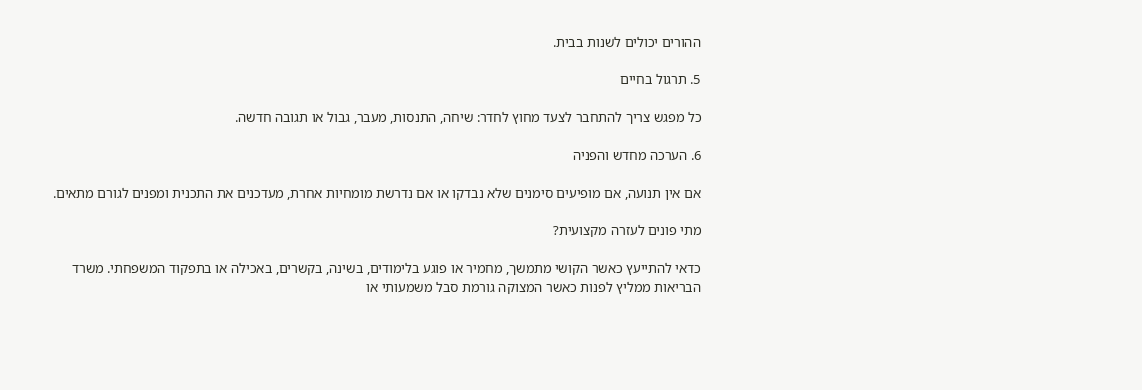ההורים יכולים לשנות בבית.

5. תרגול בחיים

כל מפגש צריך להתחבר לצעד מחוץ לחדר: שיחה, התנסות, מעבר, גבול או תגובה חדשה.

6. הערכה מחדש והפניה

אם אין תנועה, אם מופיעים סימנים שלא נבדקו או אם נדרשת מומחיות אחרת, מעדכנים את התכנית ומפנים לגורם מתאים.

מתי פונים לעזרה מקצועית?

כדאי להתייעץ כאשר הקושי מתמשך, מחמיר או פוגע בלימודים, בשינה, בקשרים, באכילה או בתפקוד המשפחתי. משרד הבריאות ממליץ לפנות כאשר המצוקה גורמת סבל משמעותי או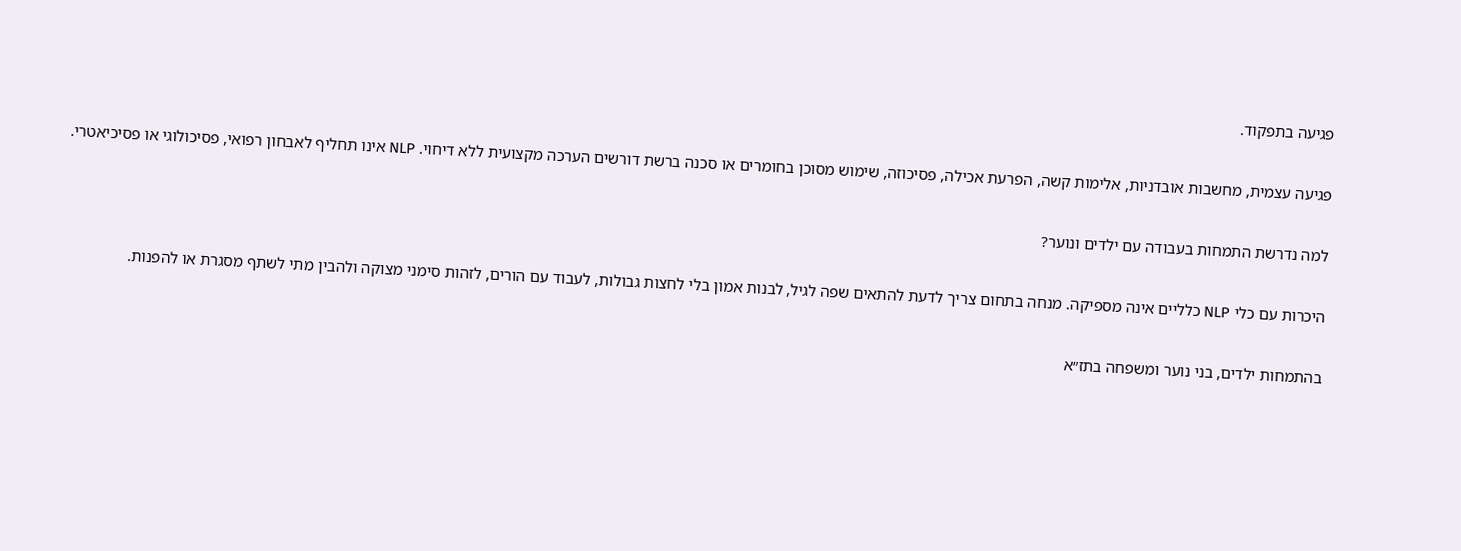פגיעה בתפקוד.

פגיעה עצמית, מחשבות אובדניות, אלימות קשה, הפרעת אכילה, פסיכוזה, שימוש מסוכן בחומרים או סכנה ברשת דורשים הערכה מקצועית ללא דיחוי. NLP אינו תחליף לאבחון רפואי, פסיכולוגי או פסיכיאטרי.

למה נדרשת התמחות בעבודה עם ילדים ונוער?

היכרות עם כלי NLP כלליים אינה מספיקה. מנחה בתחום צריך לדעת להתאים שפה לגיל, לבנות אמון בלי לחצות גבולות, לעבוד עם הורים, לזהות סימני מצוקה ולהבין מתי לשתף מסגרת או להפנות.

בהתמחות ילדים, בני נוער ומשפחה בתז״א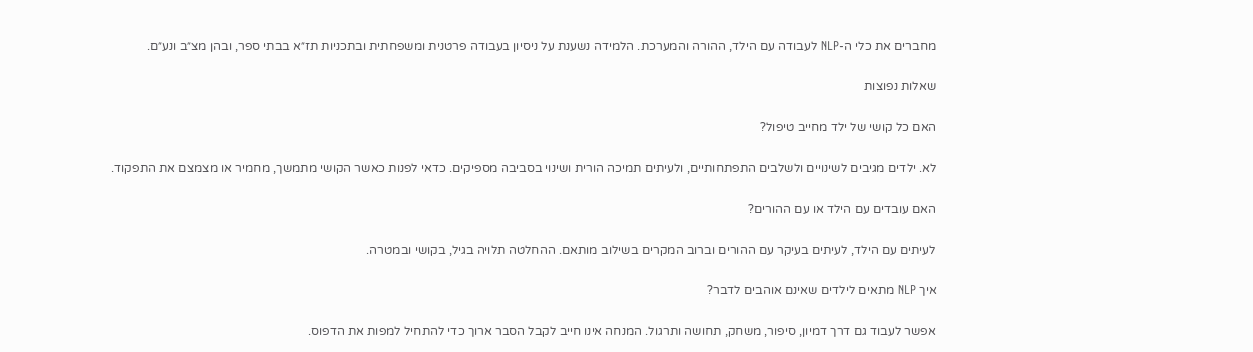מחברים את כלי ה-NLP לעבודה עם הילד, ההורה והמערכת. הלמידה נשענת על ניסיון בעבודה פרטנית ומשפחתית ובתכניות תז״א בבתי ספר, ובהן מצ״ב ונע״ם.

שאלות נפוצות

האם כל קושי של ילד מחייב טיפול?

לא. ילדים מגיבים לשינויים ולשלבים התפתחותיים, ולעיתים תמיכה הורית ושינוי בסביבה מספיקים. כדאי לפנות כאשר הקושי מתמשך, מחמיר או מצמצם את התפקוד.

האם עובדים עם הילד או עם ההורים?

לעיתים עם הילד, לעיתים בעיקר עם ההורים וברוב המקרים בשילוב מותאם. ההחלטה תלויה בגיל, בקושי ובמטרה.

איך NLP מתאים לילדים שאינם אוהבים לדבר?

אפשר לעבוד גם דרך דמיון, סיפור, משחק, תחושה ותרגול. המנחה אינו חייב לקבל הסבר ארוך כדי להתחיל למפות את הדפוס.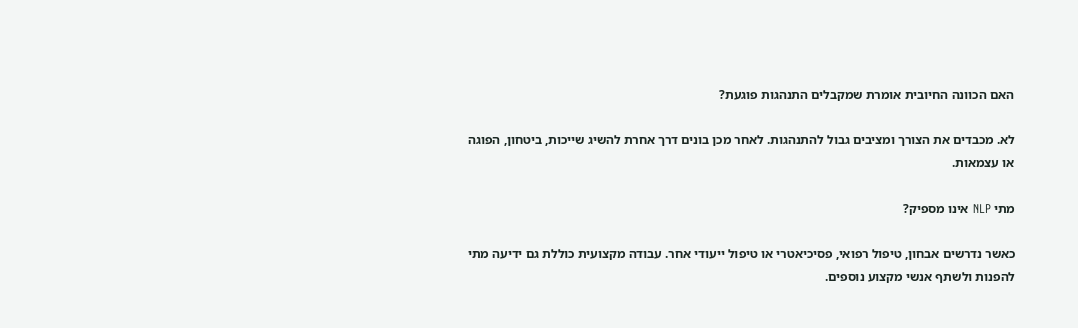האם הכוונה החיובית אומרת שמקבלים התנהגות פוגעת?

לא. מכבדים את הצורך ומציבים גבול להתנהגות. לאחר מכן בונים דרך אחרת להשיג שייכות, ביטחון, הפוגה או עצמאות.

מתי NLP אינו מספיק?

כאשר נדרשים אבחון, טיפול רפואי, פסיכיאטרי או טיפול ייעודי אחר. עבודה מקצועית כוללת גם ידיעה מתי להפנות ולשתף אנשי מקצוע נוספים.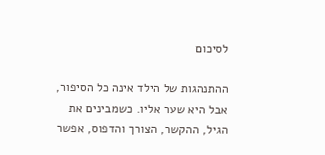לסיכום

ההתנהגות של הילד אינה כל הסיפור, אבל היא שער אליו. כשמבינים את הגיל, ההקשר, הצורך והדפוס, אפשר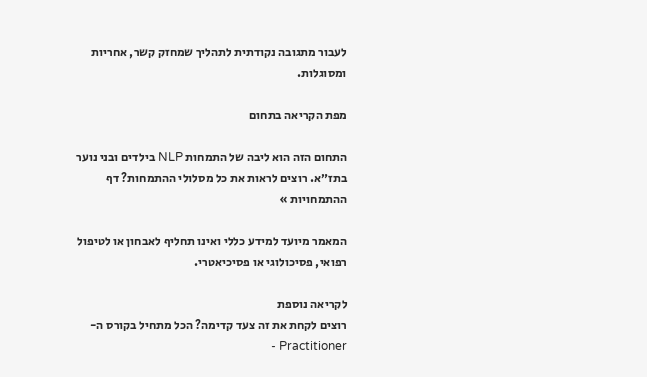לעבור מתגובה נקודתית לתהליך שמחזק קשר, אחריות ומסוגלות.

מפת הקריאה בתחום

התחום הזה הוא ליבה של התמחות NLP בילדים ובני נוער בתז״א. רוצים לראות את כל מסלולי ההתמחות? דף ההתמחויות »

המאמר מיועד למידע כללי ואינו תחליף לאבחון או לטיפול רפואי, פסיכולוגי או פסיכיאטרי.

לקריאה נוספת
רוצים לקחת את זה צעד קדימה? הכל מתחיל בקורס ה-Practitioner -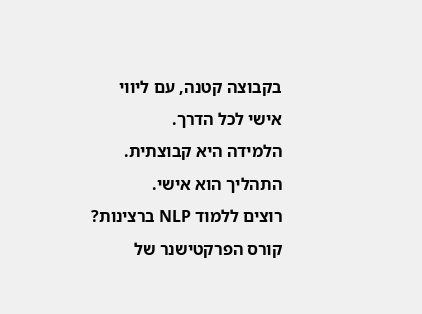בקבוצה קטנה, עם ליווי אישי לכל הדרך.
הלמידה היא קבוצתית. התהליך הוא אישי.
רוצים ללמוד NLP ברצינות?
קורס הפרקטישנר של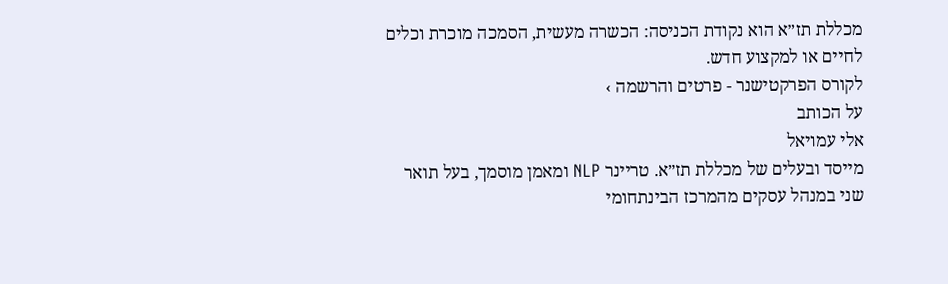מכללת תז״א הוא נקודת הכניסה: הכשרה מעשית, הסמכה מוכרת וכלים לחיים או למקצוע חדש.
לקורס הפרקטישנר - פרטים והרשמה ›
על הכותב
אלי עמויאל
מייסד ובעלים של מכללת תז״א. טריינר NLP ומאמן מוסמך, בעל תואר שני במנהל עסקים מהמרכז הבינתחומי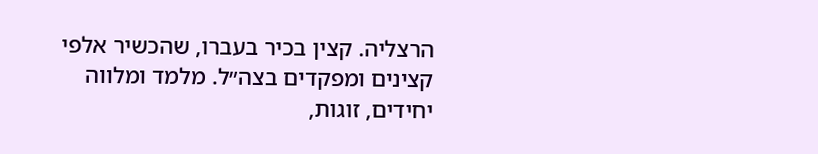הרצליה. קצין בכיר בעברו, שהכשיר אלפי קצינים ומפקדים בצה״ל. מלמד ומלווה יחידים, זוגות,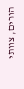הורים, צוותי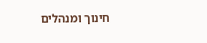חינוך ומנהלים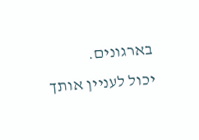בארגונים.
יכול לעניין אותך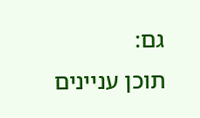גם:
תוכן עניינים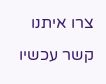צרו איתנו קשר עכשיו